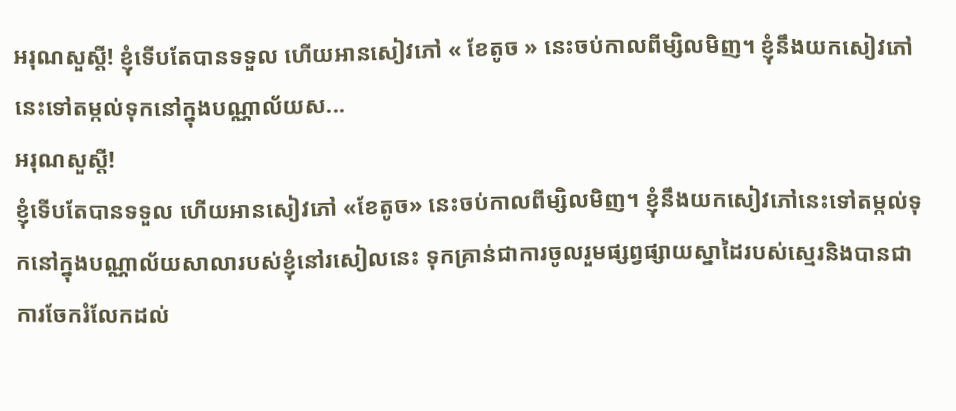អរុណសួស្ដី! ខ្ញុំទើបតែបានទទួល ហើយអានសៀវភៅ « ខែតូច » នេះចប់កាលពីម្សិលមិញ។ ខ្ញុំនឹងយកសៀវភៅនេះទៅតម្កល់ទុកនៅក្នុងបណ្ណាល័យស...
អរុណសួស្ដី!
ខ្ញុំទើបតែបានទទួល ហើយអានសៀវភៅ «ខែតូច» នេះចប់កាលពីម្សិលមិញ។ ខ្ញុំនឹងយកសៀវភៅនេះទៅតម្កល់ទុកនៅក្នុងបណ្ណាល័យសាលារបស់ខ្ញុំនៅរសៀលនេះ ទុកគ្រាន់ជាការចូលរួមផ្សព្វផ្សាយស្នាដៃរបស់ស្មេរនិងបានជាការចែករំលែកដល់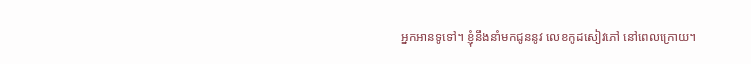អ្នកអានទូទៅ។ ខ្ញុំនឹងនាំមកជូននូវ លេខកូដសៀវភៅ នៅពេលក្រោយ។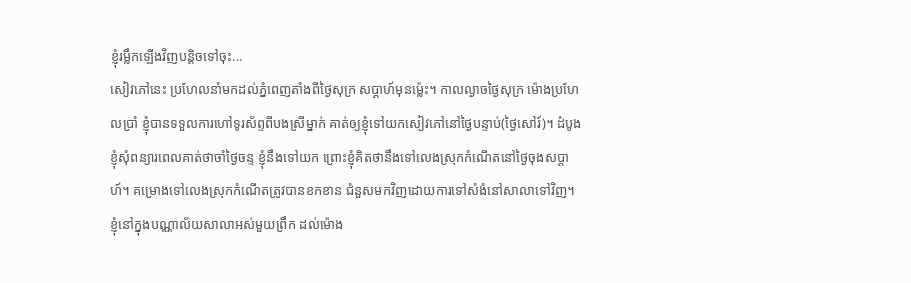ខ្ញុំរម្លឹកឡើងវិញបន្តិចទៅចុះ...
សៀវភៅនេះ ប្រហែលនាំមកដល់ភ្នំពេញតាំងពីថ្ងៃសុក្រ សប្ដាហ៍មុនម្ល៉េះ។ កាលល្ងាចថ្ងៃសុក្រ ម៉ោងប្រហែលប្រាំ ខ្ញុំបានទទួលការហៅទូរស័ព្ទពីបងស្រីម្នាក់ គាត់ឲ្យខ្ញុំទៅយកសៀវភៅនៅថ្ងៃបន្ទាប់(ថ្ងៃសៅរ៍)។ ដំបូង ខ្ញុំសុំពន្យារពេលគាត់ថាចាំថ្ងៃចន្ទ ខ្ញុំនឹងទៅយក ព្រោះខ្ញុំគិតថានឹងទៅលេងស្រុកកំណើតនៅថ្ងៃចុងសប្ដាហ៍។ គម្រោងទៅលេងស្រុកកំណើតត្រូវបានខកខាន ជំនួសមកវិញដោយការទៅសំងំនៅសាលាទៅវិញ។
ខ្ញុំនៅក្នុងបណ្ណាល័យសាលាអស់មួយព្រឹក ដល់ម៉ោង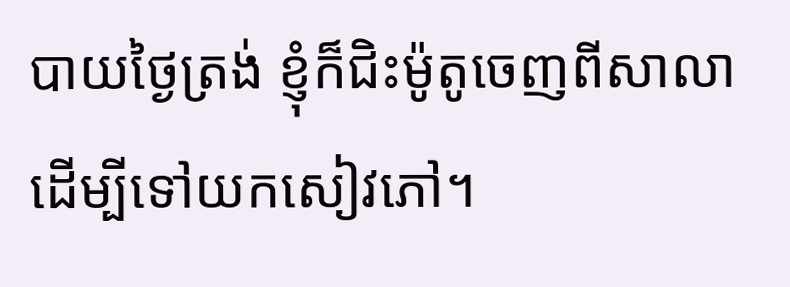បាយថ្ងៃត្រង់ ខ្ញុំក៏ជិះម៉ូតូចេញពីសាលា ដើម្បីទៅយកសៀវភៅ។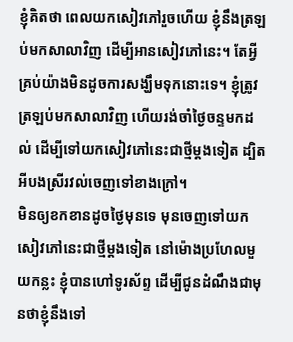ខ្ញុំគិតថា ពេលយកសៀវភៅរួចហើយ ខ្ញុំនឹងត្រឡប់មកសាលាវិញ ដើម្បីអានសៀវភៅនេះ។ តែអ្វីគ្រប់យ៉ាងមិនដូចការសង្ឃឹមទុកនោះទេ។ ខ្ញុំត្រូវត្រឡប់មកសាលាវិញ ហើយរង់ចាំថ្ងៃចន្ទមកដល់ ដើម្បីទៅយកសៀវភៅនេះជាថ្មីម្ដងទៀត ដ្បិតអីបងស្រីរវល់ចេញទៅខាងក្រៅ។
មិនឲ្យខកខានដូចថ្ងៃមុនទេ មុនចេញទៅយកសៀវភៅនេះជាថ្មីម្ដងទៀត នៅម៉ោងប្រហែលមួយកន្លះ ខ្ញុំបានហៅទូរស័ព្ទ ដើម្បីជូនដំណឹងជាមុនថាខ្ញុំនឹងទៅ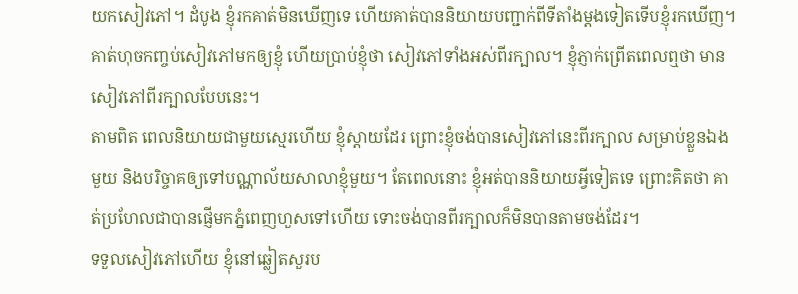យកសៀវភៅ។ ដំបូង ខ្ញុំរកគាត់មិនឃើញទេ ហើយគាត់បាននិយាយបញ្ជាក់ពីទីតាំងម្ដងទៀតទើបខ្ញុំរកឃើញ។ គាត់ហុចកញ្ចប់សៀវភៅមកឲ្យខ្ញុំ ហើយប្រាប់ខ្ញុំថា សៀវភៅទាំងអស់ពីរក្បាល។ ខ្ញុំភ្ញាក់ព្រើតពេលឮថា មានសៀវភៅពីរក្បាលបែបនេះ។
តាមពិត ពេលនិយាយជាមួយស្មេរហើយ ខ្ញុំស្ដាយដែរ ព្រោះខ្ញុំចង់បានសៀវភៅនេះពីរក្បាល សម្រាប់ខ្លួនឯងមួយ និងបរិច្ចាគឲ្យទៅបណ្ណាល័យសាលាខ្ញុំមួយ។ តែពេលនោះ ខ្ញុំអត់បាននិយាយអ្វីទៀតទេ ព្រោះគិតថា គាត់ប្រហែលជាបានផ្ញើមកភ្នំពេញហួសទៅហើយ ទោះចង់បានពីរក្បាលក៏មិនបានតាមចង់ដែរ។
ទទួលសៀវភៅហើយ ខ្ញុំនៅឆ្លៀតសួរប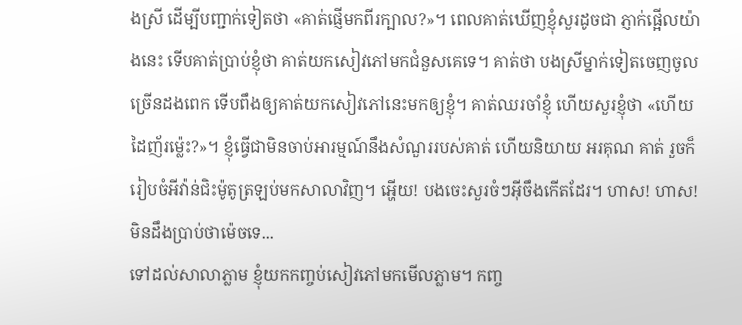ងស្រី ដើម្បីបញ្ជាក់ទៀតថា «គាត់ផ្ញើមកពីរក្បាល?»។ ពេលគាត់ឃើញខ្ញុំសួរដូចជា ភ្ញាក់ផ្អើលយ៉ាងនេះ ទើបគាត់ប្រាប់ខ្ញុំថា គាត់យកសៀវភៅមកជំនួសគេទេ។ គាត់ថា បងស្រីម្នាក់ទៀតចេញចូលច្រើនដងពេក ទើបពឹងឲ្យគាត់យកសៀវភៅនេះមកឲ្យខ្ញុំ។ គាត់ឈរចាំខ្ញុំ ហើយសួរខ្ញុំថា «ហើយដៃញ័រម្ល៉េះ?»។ ខ្ញុំធ្វើជាមិនចាប់អារម្មណ៍នឹងសំណួររបស់គាត់ ហើយនិយាយ អរគុណ គាត់ រួចក៏រៀបចំអីវ៉ាន់ជិះម៉ូតូត្រឡប់មកសាលាវិញ។ អ្ហើយ! បងចេះសួរចំៗអ៊ីចឹងកើតដែរ។ ហាស! ហាស! មិនដឹងប្រាប់ថាម៉េចទេ...
ទៅដល់សាលាភ្លាម ខ្ញុំយកកញ្ចប់សៀវភៅមកមើលភ្លាម។ កញ្ច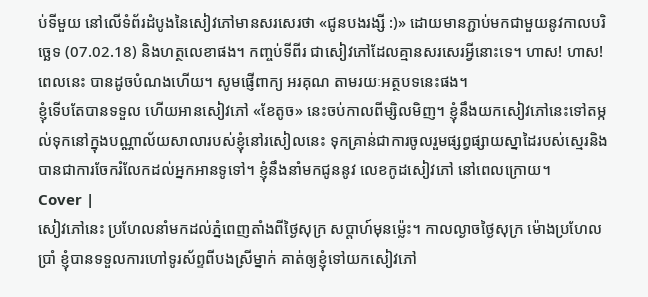ប់ទីមួយ នៅលើទំព័រដំបូងនៃសៀវភៅមានសរសេរថា «ជូនបងរង្សី :)» ដោយមានភ្ជាប់មកជាមួយនូវកាលបរិច្ឆេទ (07.02.18) និងហត្ថលេខាផង។ កញ្ចប់ទីពីរ ជាសៀវភៅដែលគ្មានសរសេរអ្វីនោះទេ។ ហាស! ហាស! ពេលនេះ បានដូចបំណងហើយ។ សូមផ្ញើពាក្យ អរគុណ តាមរយៈអត្ថបទនេះផង។
ខ្ញុំទើបតែបានទទួល ហើយអានសៀវភៅ «ខែតូច» នេះចប់កាលពីម្សិលមិញ។ ខ្ញុំនឹងយកសៀវភៅនេះទៅតម្កល់ទុកនៅក្នុងបណ្ណាល័យសាលារបស់ខ្ញុំនៅរសៀលនេះ ទុកគ្រាន់ជាការចូលរួមផ្សព្វផ្សាយស្នាដៃរបស់ស្មេរនិងបានជាការចែករំលែកដល់អ្នកអានទូទៅ។ ខ្ញុំនឹងនាំមកជូននូវ លេខកូដសៀវភៅ នៅពេលក្រោយ។
Cover |
សៀវភៅនេះ ប្រហែលនាំមកដល់ភ្នំពេញតាំងពីថ្ងៃសុក្រ សប្ដាហ៍មុនម្ល៉េះ។ កាលល្ងាចថ្ងៃសុក្រ ម៉ោងប្រហែលប្រាំ ខ្ញុំបានទទួលការហៅទូរស័ព្ទពីបងស្រីម្នាក់ គាត់ឲ្យខ្ញុំទៅយកសៀវភៅ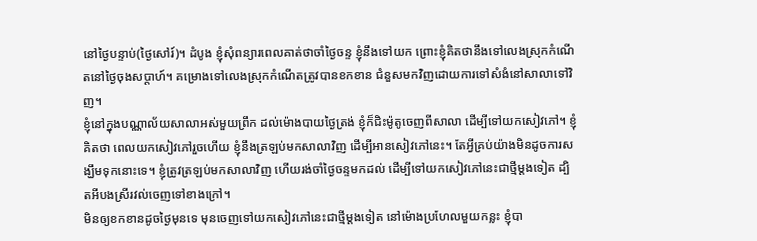នៅថ្ងៃបន្ទាប់(ថ្ងៃសៅរ៍)។ ដំបូង ខ្ញុំសុំពន្យារពេលគាត់ថាចាំថ្ងៃចន្ទ ខ្ញុំនឹងទៅយក ព្រោះខ្ញុំគិតថានឹងទៅលេងស្រុកកំណើតនៅថ្ងៃចុងសប្ដាហ៍។ គម្រោងទៅលេងស្រុកកំណើតត្រូវបានខកខាន ជំនួសមកវិញដោយការទៅសំងំនៅសាលាទៅវិញ។
ខ្ញុំនៅក្នុងបណ្ណាល័យសាលាអស់មួយព្រឹក ដល់ម៉ោងបាយថ្ងៃត្រង់ ខ្ញុំក៏ជិះម៉ូតូចេញពីសាលា ដើម្បីទៅយកសៀវភៅ។ ខ្ញុំគិតថា ពេលយកសៀវភៅរួចហើយ ខ្ញុំនឹងត្រឡប់មកសាលាវិញ ដើម្បីអានសៀវភៅនេះ។ តែអ្វីគ្រប់យ៉ាងមិនដូចការសង្ឃឹមទុកនោះទេ។ ខ្ញុំត្រូវត្រឡប់មកសាលាវិញ ហើយរង់ចាំថ្ងៃចន្ទមកដល់ ដើម្បីទៅយកសៀវភៅនេះជាថ្មីម្ដងទៀត ដ្បិតអីបងស្រីរវល់ចេញទៅខាងក្រៅ។
មិនឲ្យខកខានដូចថ្ងៃមុនទេ មុនចេញទៅយកសៀវភៅនេះជាថ្មីម្ដងទៀត នៅម៉ោងប្រហែលមួយកន្លះ ខ្ញុំបា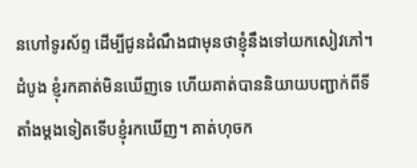នហៅទូរស័ព្ទ ដើម្បីជូនដំណឹងជាមុនថាខ្ញុំនឹងទៅយកសៀវភៅ។ ដំបូង ខ្ញុំរកគាត់មិនឃើញទេ ហើយគាត់បាននិយាយបញ្ជាក់ពីទីតាំងម្ដងទៀតទើបខ្ញុំរកឃើញ។ គាត់ហុចក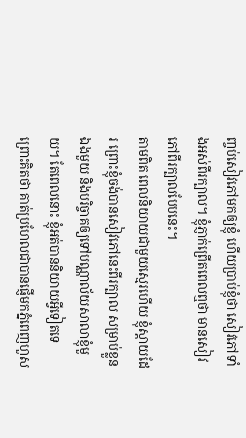ញ្ចប់សៀវភៅមកឲ្យខ្ញុំ ហើយប្រាប់ខ្ញុំថា សៀវភៅទាំងអស់ពីរក្បាល។ ខ្ញុំភ្ញាក់ព្រើតពេលឮថា មានសៀវភៅពីរក្បាលបែបនេះ។
តាមពិត ពេលនិយាយជាមួយស្មេរហើយ ខ្ញុំស្ដាយដែរ ព្រោះខ្ញុំចង់បានសៀវភៅនេះពីរក្បាល សម្រាប់ខ្លួនឯងមួយ និងបរិច្ចាគឲ្យទៅបណ្ណាល័យសាលាខ្ញុំមួយ។ តែពេលនោះ ខ្ញុំអត់បាននិយាយអ្វីទៀតទេ ព្រោះគិតថា គាត់ប្រហែលជាបានផ្ញើមកភ្នំពេញហួស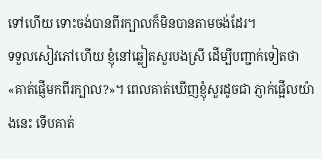ទៅហើយ ទោះចង់បានពីរក្បាលក៏មិនបានតាមចង់ដែរ។
ទទួលសៀវភៅហើយ ខ្ញុំនៅឆ្លៀតសួរបងស្រី ដើម្បីបញ្ជាក់ទៀតថា «គាត់ផ្ញើមកពីរក្បាល?»។ ពេលគាត់ឃើញខ្ញុំសួរដូចជា ភ្ញាក់ផ្អើលយ៉ាងនេះ ទើបគាត់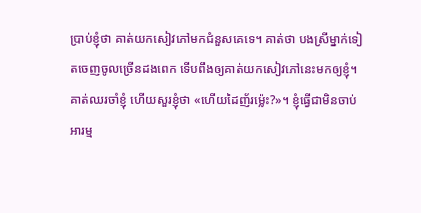ប្រាប់ខ្ញុំថា គាត់យកសៀវភៅមកជំនួសគេទេ។ គាត់ថា បងស្រីម្នាក់ទៀតចេញចូលច្រើនដងពេក ទើបពឹងឲ្យគាត់យកសៀវភៅនេះមកឲ្យខ្ញុំ។ គាត់ឈរចាំខ្ញុំ ហើយសួរខ្ញុំថា «ហើយដៃញ័រម្ល៉េះ?»។ ខ្ញុំធ្វើជាមិនចាប់អារម្ម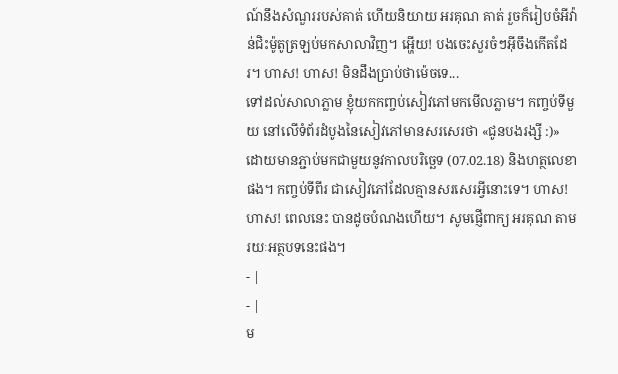ណ៍នឹងសំណួររបស់គាត់ ហើយនិយាយ អរគុណ គាត់ រួចក៏រៀបចំអីវ៉ាន់ជិះម៉ូតូត្រឡប់មកសាលាវិញ។ អ្ហើយ! បងចេះសួរចំៗអ៊ីចឹងកើតដែរ។ ហាស! ហាស! មិនដឹងប្រាប់ថាម៉េចទេ...
ទៅដល់សាលាភ្លាម ខ្ញុំយកកញ្ចប់សៀវភៅមកមើលភ្លាម។ កញ្ចប់ទីមួយ នៅលើទំព័រដំបូងនៃសៀវភៅមានសរសេរថា «ជូនបងរង្សី :)» ដោយមានភ្ជាប់មកជាមួយនូវកាលបរិច្ឆេទ (07.02.18) និងហត្ថលេខាផង។ កញ្ចប់ទីពីរ ជាសៀវភៅដែលគ្មានសរសេរអ្វីនោះទេ។ ហាស! ហាស! ពេលនេះ បានដូចបំណងហើយ។ សូមផ្ញើពាក្យ អរគុណ តាមរយៈអត្ថបទនេះផង។
- |
- |
ម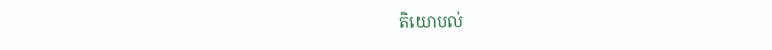តិយោបល់